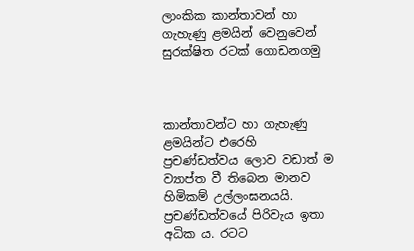ලාංකික කාන්තාවන් හා ගැහැණු ළමයින් වෙනුවෙන් සුරක්ෂිත රටක් ගොඩනගමු



කාන්තාවන්ට හා ගැහැණු ළමයින්ට එරෙහි ප්‍රචණ්ඩත්වය ලොව වඩාත් ම ව්‍යාප්ත වී තිබෙන මානව හිමිකම් උල්ලංඝනයයි. ප්‍රචණ්ඩත්වයේ පිරිවැය ඉතා අධික ය. රටට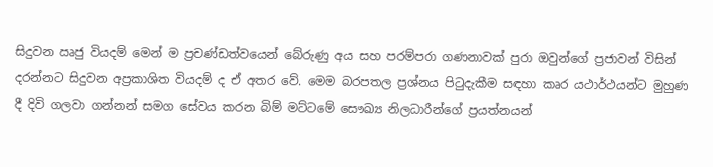සිදුවන ඍජු වියදම් මෙන් ම ප්‍රචණ්ඩත්වයෙන් බේරුණු අය සහ පරම්පරා ගණනාවක් පුරා ඔවුන්ගේ ප්‍රජාවන් විසින් දරන්නට සිදුවන අප්‍රකාශිත වියදම් ද ඒ අතර වේ. මෙම බරපතල ප්‍රශ්නය පිටුදැකීම සඳහා කෘර යථාර්ථයන්ට මුහුණ දී දිවි ගලවා ගන්නන් සමග සේවය කරන බිම් මට්ටමේ සෞඛ්‍ය නිලධාරීන්ගේ ප්‍රයත්නයන්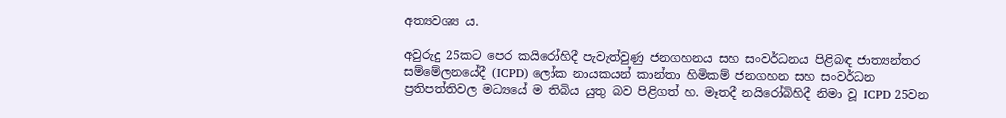අත්‍යවශ්‍ය ය.

අවුරුදු 25කට පෙර කයිරෝහිදී පැවැත්වුණු ජනගහනය සහ සංවර්ධනය පිළිබඳ ජාත්‍යන්තර සම්මේලනයේදී (ICPD) ලෝක නායකයන් කාන්තා හිමිකම් ජනගහන සහ සංවර්ධන ප්‍රතිපත්තිවල මධ්‍යයේ ම තිබිය යුතු බව පිළිගත් හ. මෑතදී නයිරෝබිහිදී නිමා වූ ICPD 25වන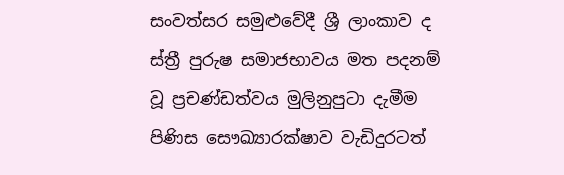සංවත්සර සමුළුවේදී ශ්‍රී ලාංකාව ද ස්ත්‍රී පුරුෂ සමාජභාවය මත පදනම් වූ ප්‍රචණ්ඩත්වය මුලිනුපුටා දැමීම පිණිස සෞඛ්‍යාරක්ෂාව වැඩිදුරටත්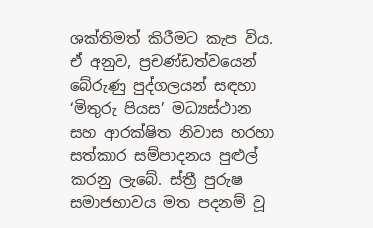ශක්තිමත් කිරීමට කැප විය. ඒ අනුව, ප්‍රචණ්ඩත්වයෙන් බේරුණු පුද්ගලයන් සඳහා ‘මිතුරු පියස’ මධ්‍යස්ථාන සහ ආරක්ෂිත නිවාස හරහා සත්කාර සම්පාදනය පුළුල් කරනු ලැබේ. ස්ත්‍රී පුරුෂ සමාජභාවය මත පදනම් වූ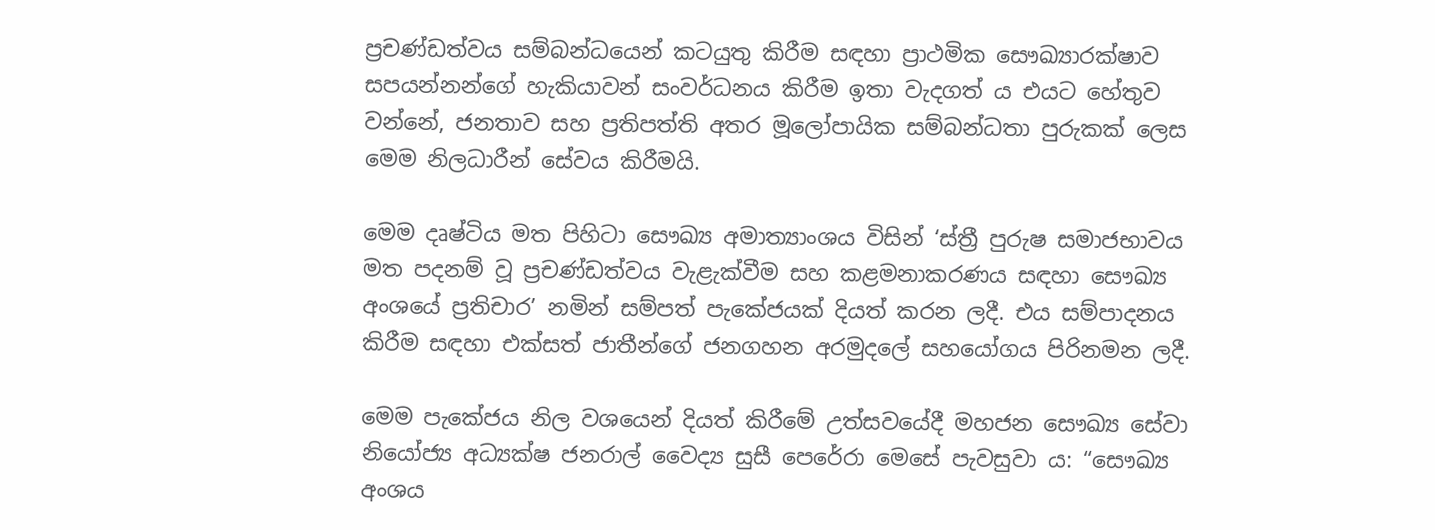ප්‍රචණ්ඩත්වය සම්බන්ධයෙන් කටයුතු කිරීම සඳහා ප්‍රාථමික සෞඛ්‍යාරක්ෂාව සපයන්නන්ගේ හැකියාවන් සංවර්ධනය කිරීම ඉතා වැදගත් ය එයට හේතුව වන්නේ, ජනතාව සහ ප්‍රතිපත්ති අතර මූලෝපායික සම්බන්ධතා පුරුකක් ලෙස මෙම නිලධාරීන් සේවය කිරීමයි.

මෙම දෘෂ්ටිය මත පිහිටා සෞඛ්‍ය අමාත්‍යාංශය විසින් ‘ස්ත්‍රී පුරුෂ සමාජභාවය මත පදනම් වූ ප්‍රචණ්ඩත්වය වැළැක්වීම සහ කළමනාකරණය සඳහා සෞඛ්‍ය අංශයේ ප්‍රතිචාර’ නමින් සම්පත් පැකේජයක් දියත් කරන ලදී. එය සම්පාදනය කිරීම සඳහා එක්සත් ජාතීන්ගේ ජනගහන අරමුදලේ සහයෝගය පිරිනමන ලදී.

මෙම පැකේජය නිල වශයෙන් දියත් කිරීමේ උත්සවයේදී මහජන සෞඛ්‍ය සේවා නියෝජ්‍ය අධ්‍යක්ෂ ජනරාල් වෛද්‍ය සුසී පෙරේරා මෙසේ පැවසුවා ය: “සෞඛ්‍ය අංශය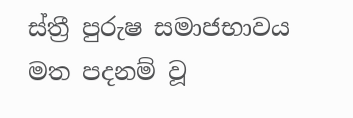ස්ත්‍රී පුරුෂ සමාජභාවය මත පදනම් වූ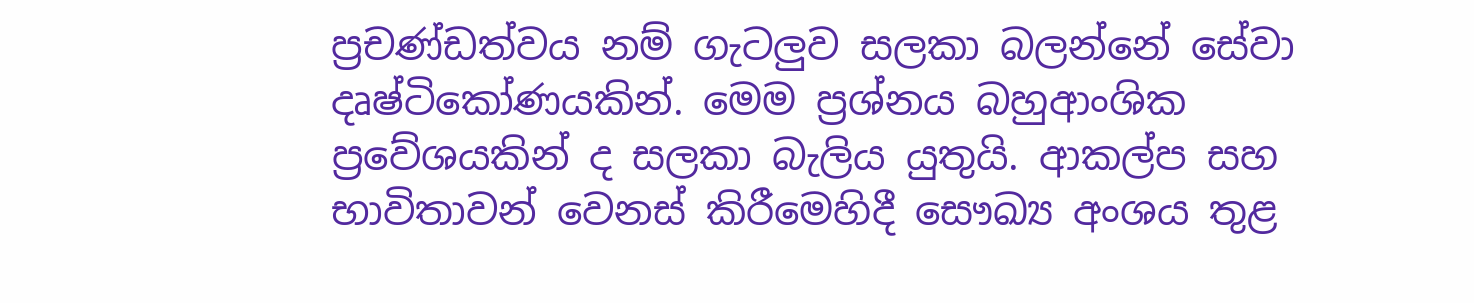ප්‍රචණ්ඩත්වය නම් ගැටලුව සලකා බලන්නේ සේවා දෘෂ්ටිකෝණයකින්. මෙම ප්‍රශ්නය බහුආංශික ප්‍රවේශයකින් ද සලකා බැලිය යුතුයි. ආකල්ප සහ භාවිතාවන් වෙනස් කිරීමෙහිදී සෞඛ්‍ය අංශය තුළ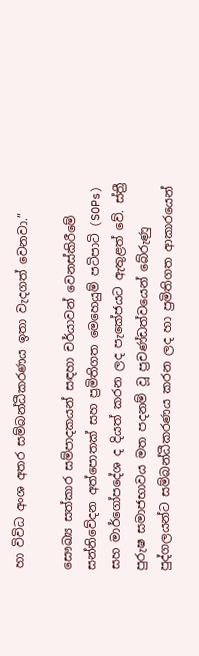හා විවිධ අංශ අතර සම්බන්ධීකරණය ඉතා වැදගත් වෙනවා.”

සෞඛ්‍ය සත්කාර සම්පාදකයන් සඳහා චර්යාවන් වෙනස්කිරීමේ සන්නිවේදන අත්පොතක් සහ ප්‍රමිතිගත මෙහෙයුම් පටිපාටි (SOPs) සහ මාර්ගෝපදේශ ද දියත් කරන ලද පැකේජයට ඇතුළත් වේ. ස්ත්‍රී පුරුෂ සමාජභාවය මත පදනම් වූ ප්‍රචණ්ඩත්වයෙන් බේරුණු පුද්ගලයන්ට සම්බන්ධීකරණය කරන ලද හා ප්‍රමිතිගත ආකාරයෙන්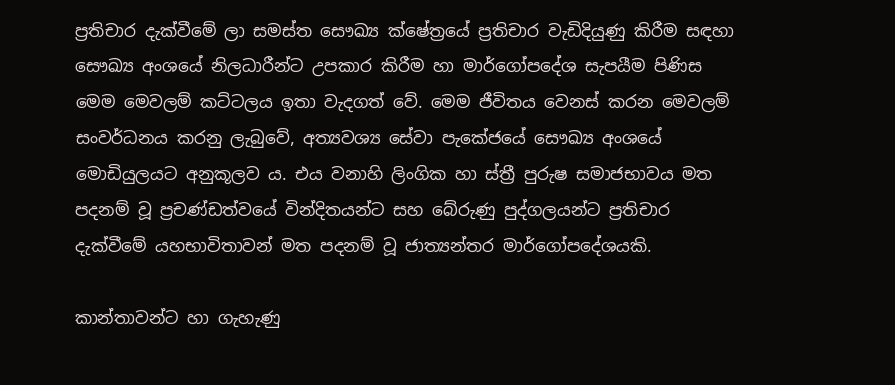ප්‍රතිචාර දැක්වීමේ ලා සමස්ත සෞඛ්‍ය ක්ෂේත්‍රයේ ප්‍රතිචාර වැඩිදියුණු කිරීම සඳහා සෞඛ්‍ය අංශයේ නිලධාරීන්ට උපකාර කිරීම හා මාර්ගෝපදේශ සැපයීම පිණිස මෙම මෙවලම් කට්ටලය ඉතා වැදගත් වේ. මෙම ජීවිතය වෙනස් කරන මෙවලම් සංවර්ධනය කරනු ලැබුවේ, අත්‍යවශ්‍ය සේවා පැකේජයේ සෞඛ්‍ය අංශයේ මොඩියුලයට අනුකූලව ය. එය වනාහි ලිංගික හා ස්ත්‍රී පුරුෂ සමාජභාවය මත පදනම් වූ ප්‍රචණ්ඩත්වයේ වින්දිතයන්ට සහ බේරුණු පුද්ගලයන්ට ප්‍රතිචාර දැක්වීමේ යහභාවිතාවන් මත පදනම් වූ ජාත්‍යන්තර මාර්ගෝපදේශයකි.

කාන්තාවන්ට හා ගැහැණු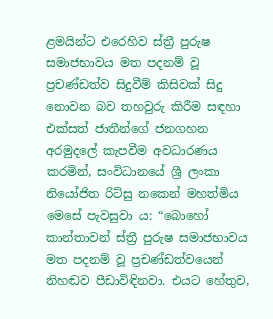ළමයින්ට එරෙහිව ස්ත්‍රී පුරුෂ සමාජභාවය මත පදනම් වූ ප්‍රචණ්ඩත්ව සිදුවීම් කිසිවක් සිදු නොවන බව තහවුරු කිරීම සඳහා එක්සත් ජාතීන්ගේ ජනගහන අරමුදලේ කැපවීම අවධාරණය කරමින්, සංවිධානයේ ශ්‍රී ලංකා නියෝජිත රිට්සු නකෙන් මහත්මිය මෙසේ පැවසුවා ය: “බොහෝ කාන්තාවන් ස්ත්‍රී පුරුෂ සමාජභාවය මත පදනම් වූ ප්‍රචණ්ඩත්වයෙන් නිහඬව පීඩාවිඳිනවා. එයට හේතුව,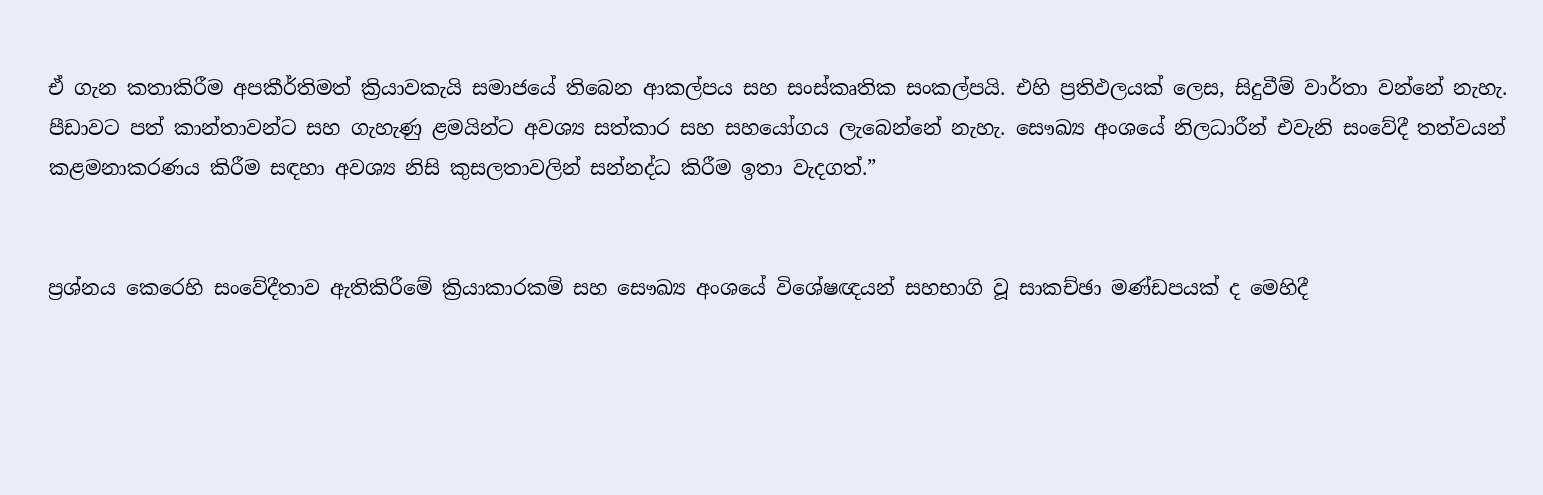ඒ ගැන කතාකිරීම අපකීර්තිමත් ක්‍රියාවකැයි සමාජයේ තිබෙන ආකල්පය සහ සංස්කෘතික සංකල්පයි. එහි ප්‍රතිඵලයක් ලෙස, සිදුවීම් වාර්තා වන්නේ නැහැ. පීඩාවට පත් කාන්තාවන්ට සහ ගැහැණු ළමයින්ට අවශ්‍ය සත්කාර සහ සහයෝගය ලැබෙන්නේ නැහැ. සෞඛ්‍ය අංශයේ නිලධාරීන් එවැනි සංවේදී තත්වයන් කළමනාකරණය කිරීම සඳහා අවශ්‍ය නිසි කුසලතාවලින් සන්නද්ධ කිරීම ඉතා වැදගත්.”


ප්‍රශ්නය කෙරෙහි සංවේදීතාව ඇතිකිරීමේ ක්‍රියාකාරකම් සහ සෞඛ්‍ය අංශයේ විශේෂඥයන් සහභාගි වූ සාකච්ඡා මණ්ඩපයක් ද මෙහිදී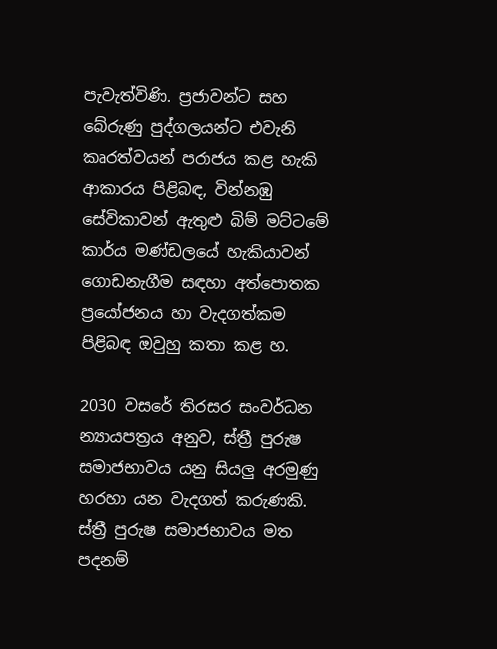පැවැත්විණි. ප්‍රජාවන්ට සහ බේරුණු පුද්ගලයන්ට එවැනි කෘරත්වයන් පරාජය කළ හැකි ආකාරය පිළිබඳ, වින්නඹු සේවිකාවන් ඇතුළු බිම් මට්ටමේ කාර්ය මණ්ඩලයේ හැකියාවන් ගොඩනැගීම සඳහා අත්පොතක ප්‍රයෝජනය හා වැදගත්කම පිළිබඳ ඔවුහු කතා කළ හ.

2030 වසරේ තිරසර සංවර්ධන න්‍යායපත්‍රය අනුව, ස්ත්‍රී පුරුෂ සමාජභාවය යනු සියලු අරමුණු හරහා යන වැදගත් කරුණකි. ස්ත්‍රී පුරුෂ සමාජභාවය මත පදනම්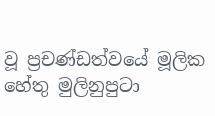වූ ප්‍රචණ්ඩත්වයේ මූලික හේතු මුලිනුපුටා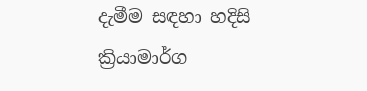දැමීම සඳහා හදිසි ක්‍රියාමාර්ග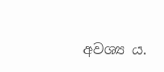අවශ්‍ය ය.